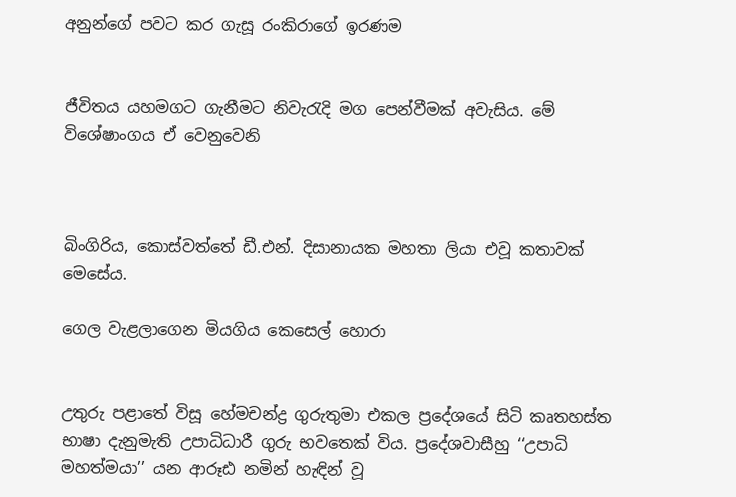අනුන්ගේ පවට කර ගැසූ රංකිරාගේ ඉරණම


ජීවිතය යහමගට ගැනීමට නිවැරැදි මග පෙන්වීමක් අවැසිය. මේ විශේෂාංගය ඒ වෙනුවෙනි



බිංගිරිය, කොස්වත්තේ ඩී.එන්. දිසානායක මහතා ලියා එවූ කතාවක් මෙසේය.

ගෙල වැළලාගෙන මියගිය කෙසෙල් හොරා


උතුරු පළාතේ විසූ හේමචන්ද්‍ර ගුරුතුමා එකල ප්‍රදේශයේ සිටි කෘතහස්ත භාෂා දැනුමැති උපාධිධාරී ගුරු භවතෙක් විය. ප්‍රදේශවාසීහු ‘‘උපාධි මහත්මයා’’ යන ආරූඪ නමින් හැඳින් වූ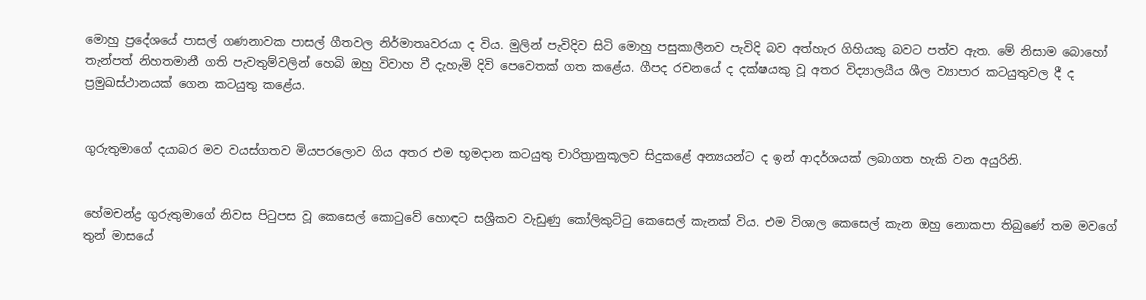මොහු ප්‍රදේශයේ පාසල් ගණනාවක පාසල් ගීතවල නිර්මාතෘවරයා ද විය. මුලින් පැවිදිව සිටි මොහු පසුකාලීනව පැවිදි බව අත්හැර ගිහියකු බවට පත්ව ඇත. මේ නිසාම බොහෝ තැන්පත් නිහතමානී ගති පැවතුම්වලින් හෙබි ඔහු විවාහ වී දැහැමි දිවි පෙවෙතක් ගත කළේය. ගීපද රචනයේ ද දක්ෂයකු වූ අතර විද්‍යාලයීය ශීල ව්‍යාපාර කටයුතුවල දී ද ප්‍රමුඛස්ථානයක් ගෙන කටයුතු කළේය.


ගුරුතුමාගේ දයාබර මව වයස්ගතව මියපරලොව ගිය අතර එම භූමද‌ාන කටයුතු චාරිත්‍රානුකූලව සිදුකළේ අන්‍යයන්ට ද ඉන් ආදර්ශයක් ලබාගත හැකි වන අයුරිනි.


හේමචන්ද්‍ර ගුරුතුමාගේ නිවස පිටුපස වූ කෙසෙල් කොටුවේ හොඳට සශ්‍රීකව වැඩුණු කෝලිකුට්ටු කෙසෙල් කැනක් විය. එම විශාල කෙසෙල් කැන ඔහු නොකපා තිබුණේ තම මවගේ තුන් මාසයේ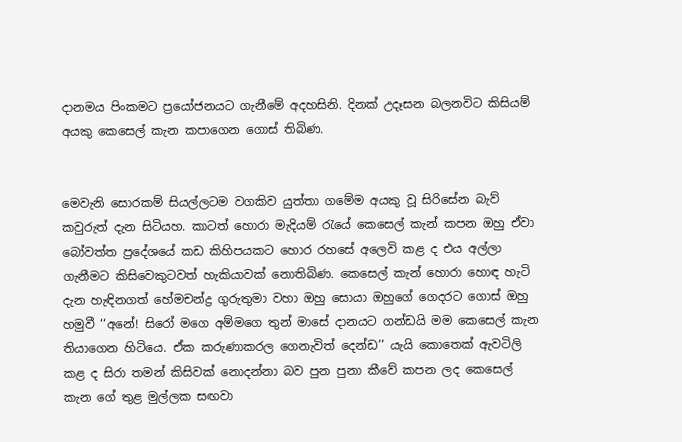ද‌ානමය පිංකමට ප්‍රයෝජනයට ගැනීමේ අදහසිනි. දිනක් උදෑසන බලනවිට කිසියම් අයකු කෙසෙල් කැන කපාගෙන ගොස් තිබිණ.


මෙවැනි සොරකම් සියල්ලටම වගකිව යුත්තා ගමේම අයකු වූ සිරිසේන බැව් කවුරුත් දැන සිටියහ. කාටත් හොරා මැදියම් රැයේ කෙසෙල් කැන් කපන ඔහු ඒවා බෝවත්ත ප්‍රදේශයේ කඩ කිහිපයකට හොර රහසේ අලෙවි කළ ද එය අල්ලා ගැනීමට කිසිවෙකුටවත් හැකියාවක් නොතිබිණ. කෙසෙල් කැන් හොරා හොඳ හැටි දැන හැඳිනගත් හේමචන්ද්‍ර ගුරුතුමා වහා ඔහු සොයා ඔහුගේ ගෙදරට ගොස් ඔහු හමුවී ‘‘අනේ! සිරෝ මගෙ අම්මගෙ තුන් මාසේ දානයට ගන්ඩයි මම කෙසෙල් කැන තියාගෙන හිටියෙ. ඒක කරුණාකරල ගෙනැවිත් දෙන්ඩ’’ යැයි කොතෙක් ඇවටිලි කළ ද සිරා තමන් කිසිවක් නොදන්නා බව පුන පුනා කීවේ කපන ලද කෙසෙල් කැන ගේ තුළ මුල්ලක සඟවා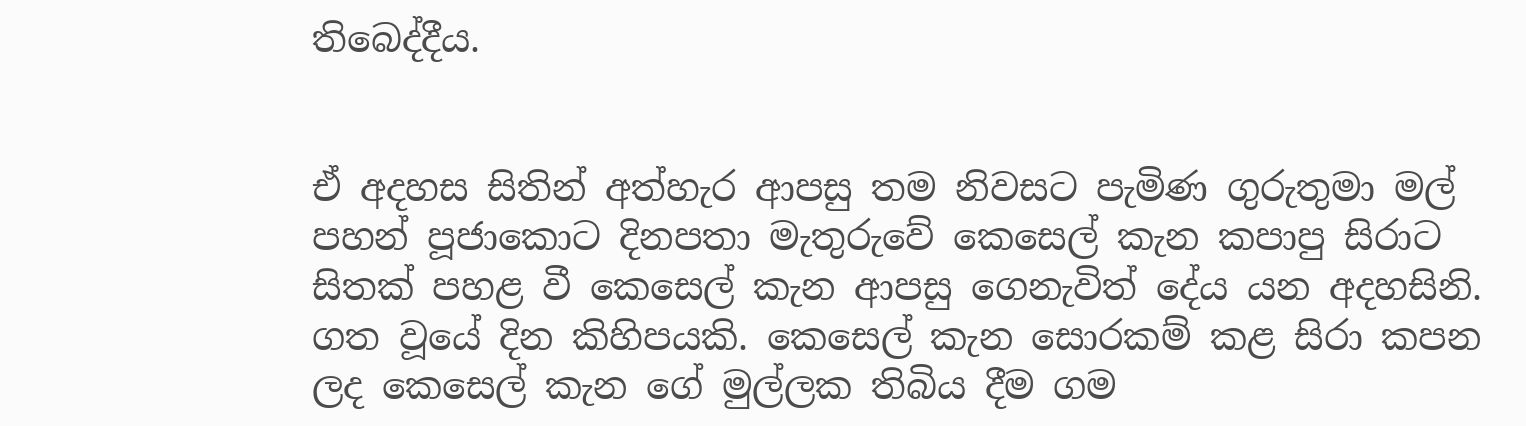තිබෙද්දීය.


ඒ අදහස සිතින් අත්හැර ආපසු තම නිවසට පැමිණ ගුරුතුමා මල් පහන් පූජාකොට දිනපතා මැතුරුවේ කෙසෙල් කැන කපාපු සිරාට සිතක් පහළ වී කෙසෙල් කැන ආපසු ගෙනැවිත් දේය යන අදහසිනි.
ගත වූයේ දින කිහිපයකි. කෙසෙල් කැන සොරකම් කළ සිරා කපන ලද කෙසෙල් කැන ගේ මුල්ලක තිබිය දීම ගම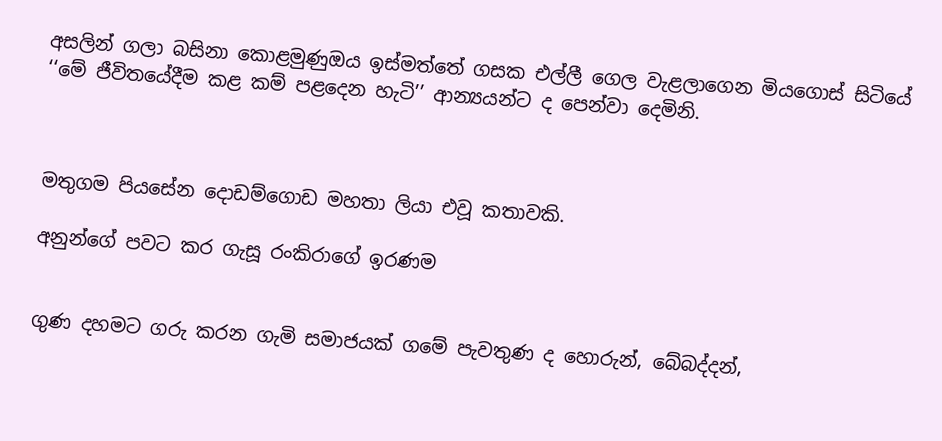අසලින් ගලා බසිනා කොළමුණුඔය ඉස්මත්තේ ගසක එල්ලී ගෙල වැළලාගෙන මියගොස් සිටියේ ‘‘මේ ජීවිතයේදීම කළ කම් පළදෙන හැටි’’ ආන්‍යයන්ට ද පෙන්වා දෙමිනි.



මතුගම පියසේන දොඩම්ගොඩ මහතා ලියා එවූ කතාවකි.

අනුන්ගේ පවට කර ගැසූ රංකිරාගේ ඉරණම


ගුණ දහමට ගරු කරන ගැමි සමාජයක් ගමේ පැවතුණ ද හොරුන්, බේබද්දන්,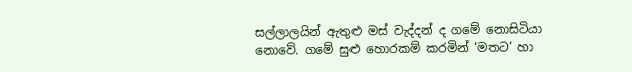සල්ලාලයින් ඇතුළු මස් වැද්දන් ද ගමේ නොසිටියා නොවේ. ගමේ සුළු හොරකම් කරමින් ‘මතට’ හා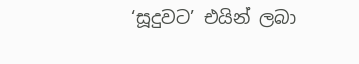‘සූදුවට’ එයින් ලබා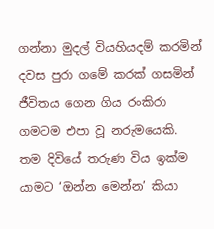ගන්නා මුදල් වියහියදම් කරමින් දවස පුරා ගමේ කරක් ගසමින් ජීවිතය ගෙන ගිය රංකිරා ගමටම එපා වූ නරුමයෙකි.
තම දිවියේ තරුණ විය ඉක්ම යාමට ‘ඔන්න මෙන්න’ කියා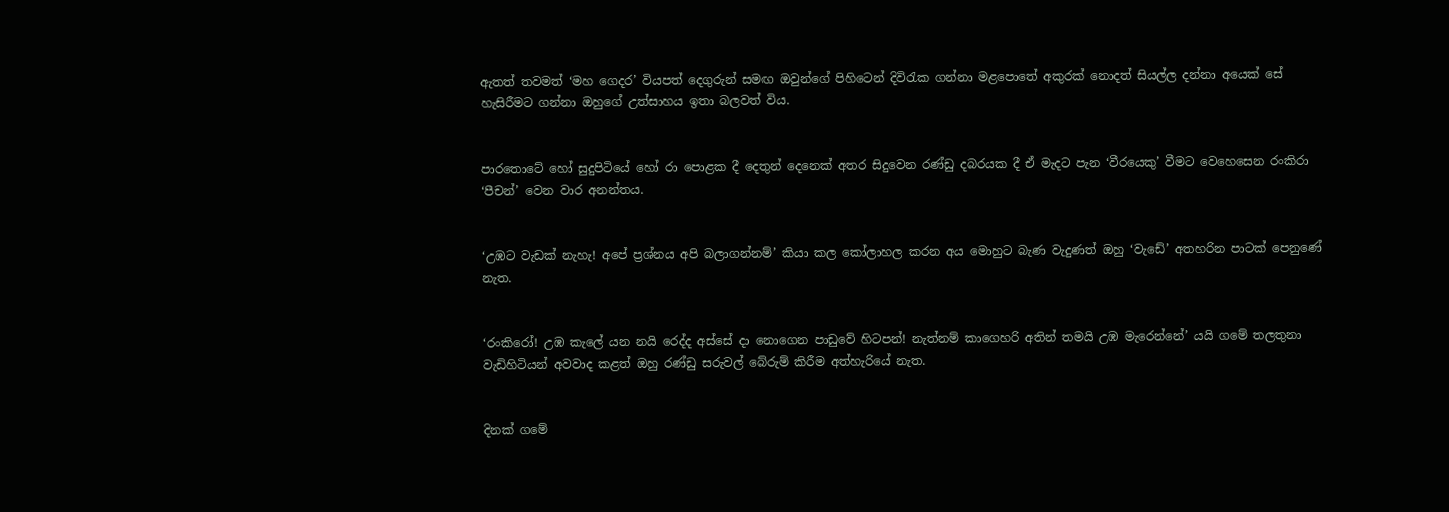ඇතත් තවමත් ‘මහ ගෙදර’ වියපත් දෙගුරුන් සමඟ ඔවුන්ගේ පිහිටෙන් දිවිරැක ගන්නා මළපොතේ අකුරක් නොදත් සියල්ල දන්නා අයෙක් සේ හැසිරීමට ගන්නා ඔහුගේ උත්සාහය ඉතා බලවත් විය.


පාරතොටේ හෝ සුදුපිටියේ හෝ රා පොළක දී දෙතුන් දෙනෙක් අතර සිදුවෙන රණ්ඩු දබරයක දී ඒ මැදට පැන ‘වීරයෙකු’ වීමට වෙහෙසෙන රංකිරා ‘පීචන්’ වෙන වාර අනන්තය.


‘උඹට වැඩක් නැහැ! අපේ ප්‍රශ්නය අපි බලාගන්නම්’ කියා කල කෝලාහල කරන අය මොහුට බැණ වැදුණත් ඔහු ‘වැඩේ’ අතහරින පාටක් පෙනුණේ නැත.


‘රංකිරෝ! උඹ කැලේ යන නයි රෙද්ද අස්සේ දා නොගෙන පාඩුවේ හිටපන්! නැත්නම් කාගෙහරි අතින් තමයි උඹ මැරෙන්නේ’ යයි ගමේ තලතුනා වැඩිහිටියන් අවවාද කළත් ඔහු රණ්ඩු සරුවල් බේරුම් කිරීම අත්හැරියේ නැත.


දිනක් ගමේ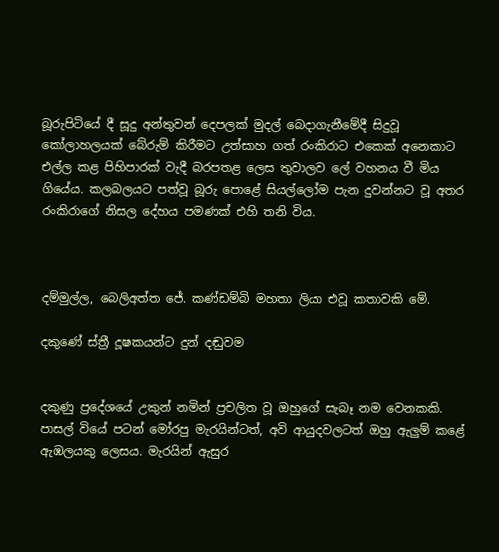බූරුපිටියේ දී සූදු අන්තුවන් දෙපලක් මුදල් බෙද‌ාගැනීමේදී සිදුවූ කෝලාහලයක් බේරුම් කිරීමට උත්සාහ ගත් රංකිරාට එකෙක් අනෙකාට එල්ල කළ පිහිපාරක් වැදී බරපතළ ලෙස තුවාලව ලේ වහනය වී මිය ගියේය. කලබලයට පත්වූ බූරු පොළේ සියල්ලෝම පැන දුවන්නට වූ අතර රංකිරාගේ නිසල දේහය පමණක් එහි තනි විය.



දම්මුල්ල, බෙලිඅත්ත ජේ. කණ්ඩම්බි මහතා ලියා එවූ කතාවකි මේ.

දකුණේ ස්ත්‍රී දූෂකයන්ට දුන් දඬුවම


දකුණු ප්‍රදේශයේ උකුන් නමින් ප්‍රචලිත වූ ඔහුගේ සැබෑ නම වෙනකකි. පාසල් වියේ පටන් මෝරපු මැරයින්ටත්, අවි ආයුදවලටත් ඔහු ඇලුම් කළේ ඇඹලයකු ලෙසය. මැරයින් ඇසුර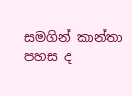සමගින් කාන්තා පහස ද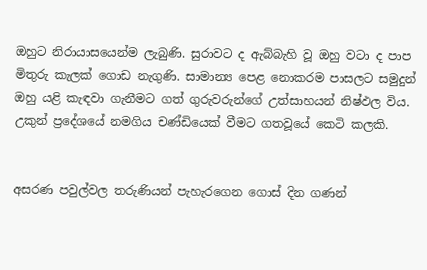ඔහුට නිරායාසයෙන්ම ලැබුණි. සුරාවට ද ඇබ්බැහි වූ ඔහු වටා ද පාප මිතුරු කැලක් ගොඩ නැගුණි. සාමාන්‍ය පෙළ නොකරම පාසලට සමුදුන් ඔහු යළි කැඳවා ගැනීමට ගත් ගුරුවරුන්ගේ උත්සාහයන් නිෂ්ඵල විය. උකුන් ප්‍රදේශයේ නමගිය චණ්ඩියෙක් වීමට ගතවූයේ කෙටි කලකි.


අසරණ පවුල්වල තරුණියන් පැහැරගෙන ගොස් දින ගණන්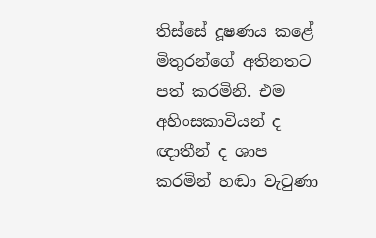තිස්සේ දූෂණය කළේ මිතුරන්ගේ අතිනතට පත් කරමිනි. එම අහිංසකාවියන් ද ඥාතීන් ද ශාප කරමින් හඬා වැටුණා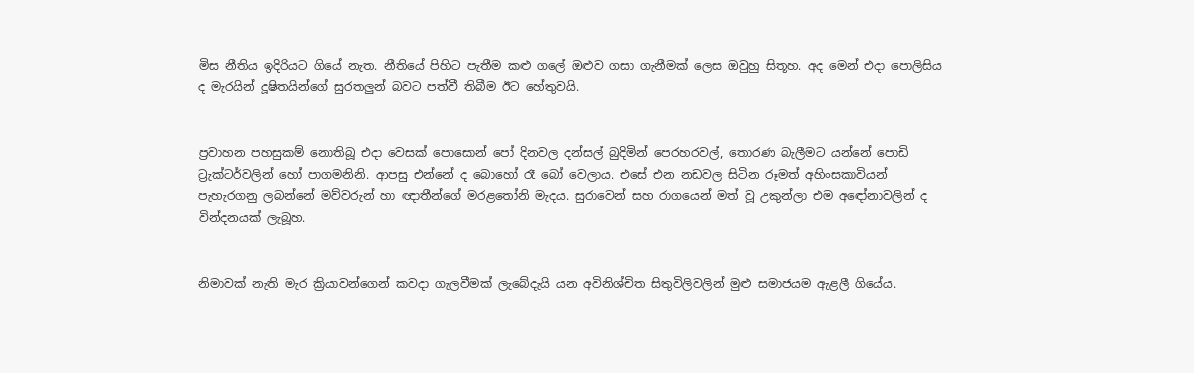මිස නීතිය ඉදිරියට ගියේ නැත. නීතියේ පිහිට පැතීම කළු ගලේ ඔළුව ගසා ගැනීමක් ලෙස ඔවුහු සිතූහ. අද මෙන් එද‌ා පොලිසිය ද මැරයින් දූෂිතයින්ගේ සුරතලුන් බවට පත්වී තිබීම ඊට හේතුවයි.


ප්‍රවාහන පහසුකම් නොතිබූ එද‌ා වෙසක් පොසොන් පෝ දිනවල දන්සල් බුදිමින් පෙරහරවල්, තොරණ බැලීමට යන්නේ පොඩි ට්‍රැක්ටර්වලින් හෝ පාගමනිනි. ආපසු එන්නේ ද බොහෝ රෑ බෝ වෙලාය. එසේ එන නඩවල සිටින රූමත් අහිංසකාවියන් පැහැරගනු ලබන්නේ මව්වරුන් හා ඥ‌ාතීන්ගේ මරළතෝනි මැදය. සුරාවෙන් සහ රාගයෙන් මත් වූ උකුන්ලා එම අඳෝනාවලින් ද වින්දනයක් ලැබූහ.


නිමාවක් නැති මැර ක්‍රියාවන්ගෙන් කවද‌ා ගැලවීමක් ලැබේදැයි යන අවිනිශ්චිත සිතුවිලිවලින් මුළු සමාජයම ඇළලී ගියේය.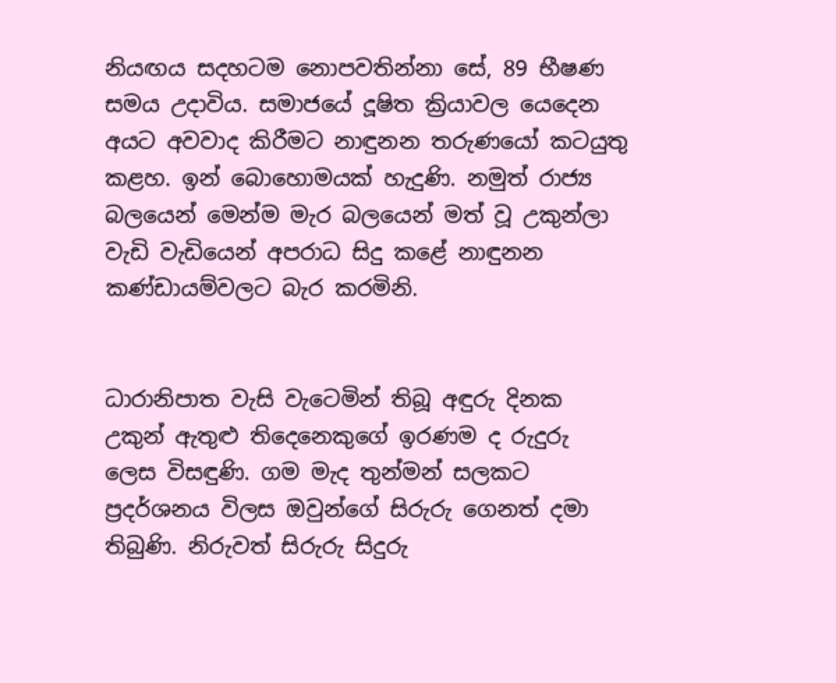නියඟය සදහටම නොපවතින්නා සේ, 89 භීෂණ සමය උදාවිය. සමාජයේ දූෂිත ක්‍රියාවල යෙදෙන අයට අවවාද කිරීමට නාඳුනන තරුණයෝ කටයුතු කළහ. ඉන් බොහොමයක් හැදුණි. නමුත් රාජ්‍ය බලයෙන් මෙන්ම මැර බලයෙන් මත් වූ උකුන්ලා වැඩි වැඩියෙන් අපරාධ සිදු කළේ නාඳුනන කණ්ඩායම්වලට බැර කරමිනි.


ධාරානිපාත වැසි වැටෙමින් තිබූ අඳුරු දිනක උකුන් ඇතුළු තිදෙනෙකුගේ ඉරණම ද රුදුරු ලෙස විසඳුණි. ගම මැද තුන්මන් සලකට ප්‍රදර්ශනය විලස ඔවුන්ගේ සිරුරු ගෙනත් දමා තිබුණි. නිරුවත් සිරුරු සිදුරු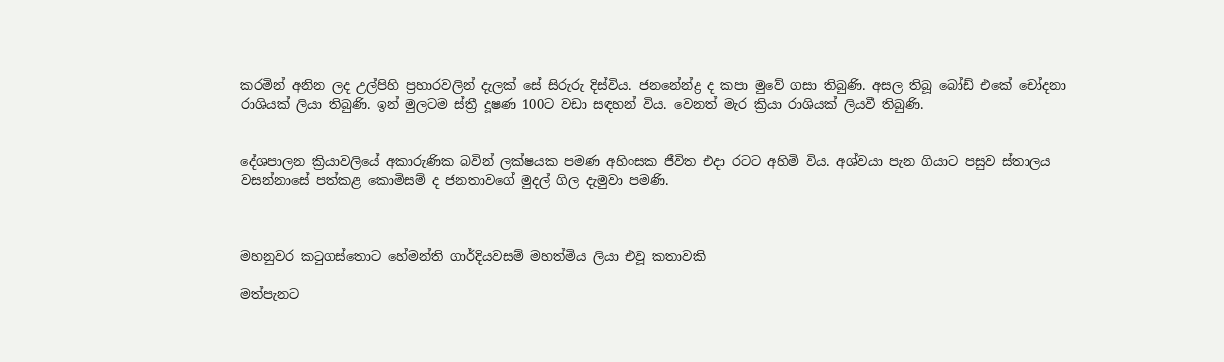කරමින් අනින ලද උල්පිහි ප්‍රහාරවලින් දැලක් සේ සිරුරු දිස්විය. ජනනේන්ද්‍ර ද කපා මුවේ ගසා තිබුණි. අසල තිබූ බෝඩ් එකේ චෝදනා රාශියක් ලියා තිබුණි. ඉන් මුලටම ස්ත්‍රී දූෂණ 100ට වඩා සඳහන් විය. වෙනත් මැර ක්‍රියා රාශියක් ලියවී තිබුණි.


දේශපාලන ක්‍රියාවලියේ අකාරුණික බවින් ලක්ෂයක පමණ අහිංසක ජීවිත එද‌ා රටට අහිමි විය. අශ්වයා පැන ගියාට පසුව ස්තාලය වසන්නාසේ පත්කළ කොමිසම් ද ජනතාවගේ මුදල් ගිල දැමුවා පමණි.



මහනුවර කටුගස්තොට හේමන්ති ගාර්දියවසම් මහත්මිය ලියා එවූ කතාවකි

මත්පැනට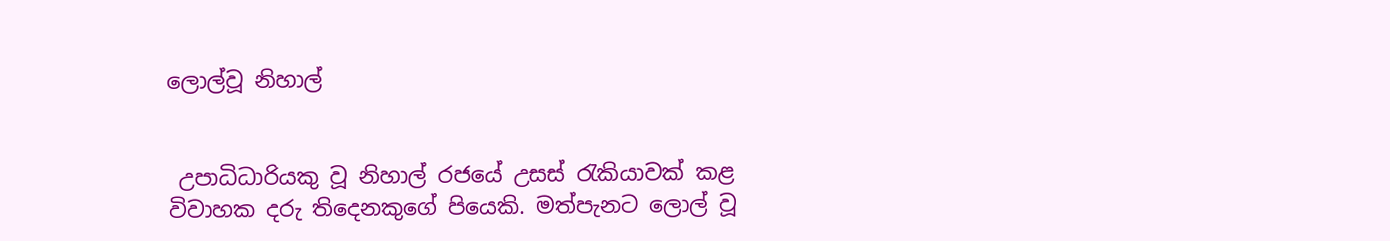ලොල්වූ නිහාල්


 උපාධිධාරියකු වූ නිහාල් රජයේ උසස් රැකියාවක් කළ විවාහක දරු තිදෙනකුගේ පියෙකි. මත්පැනට ලොල් වූ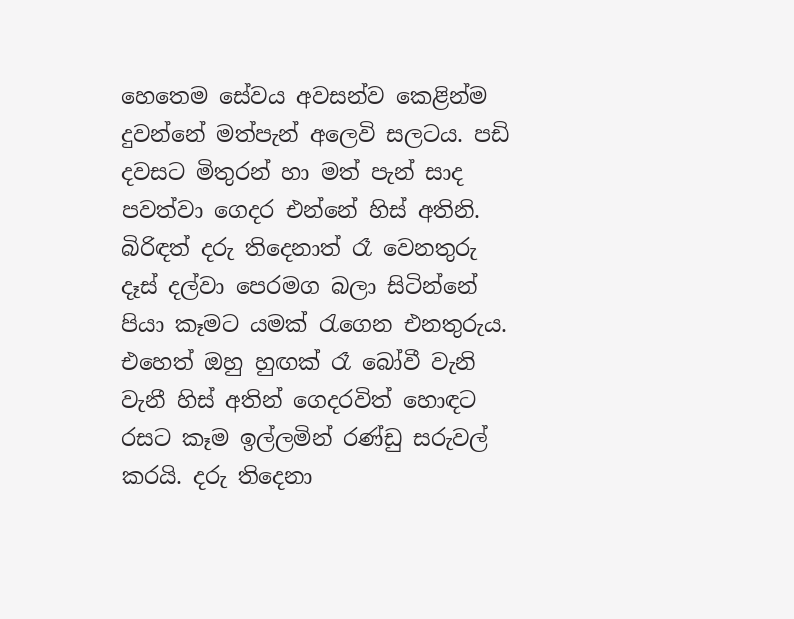හෙතෙම සේවය අවසන්ව කෙළින්ම දුවන්නේ මත්පැන් අලෙවි සලටය. පඩි දවසට මිතුරන් හා මත් පැන් සාද පවත්වා ගෙදර එන්නේ හිස් අතිනි. බිරිඳත් දරු තිදෙනාත් රෑ වෙනතුරු දෑස් දල්වා පෙරමග බලා සිටින්නේ පියා කෑමට යමක් රැගෙන එනතුරුය. එහෙත් ඔහු හුඟක් රෑ බෝවී වැනි වැනී හිස් අතින් ගෙදරවිත් හොඳට රසට කෑම ඉල්ලමින් රණ්ඩු සරුවල් කරයි. දරු තිදෙනා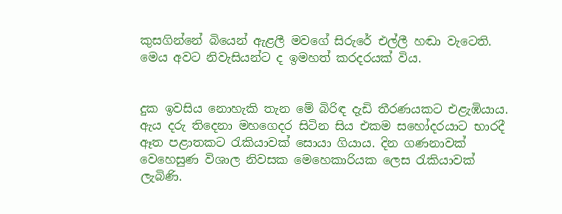කුසගින්නේ බියෙන් ඇළලී මවගේ සිරුරේ එල්ලී හඬා වැටෙති. මෙය අවට නිවැසියන්ට ද ඉමහත් කරදරයක් විය.


දුක ඉවසිය නොහැකි තැන මේ බිරිඳ දැඩි තීරණයකට එළැඹියාය. ඇය දරු තිදෙනා මහගෙදර සිටින සිය එකම සහෝදරයාට භාරදී ඈත පළාතකට රැකියාවක් සොයා ගියාය. දින ගණනාවක් වෙහෙසුණ විශාල නිවසක මෙහෙකාරියක ලෙස රැකියාවක් ලැබිණි.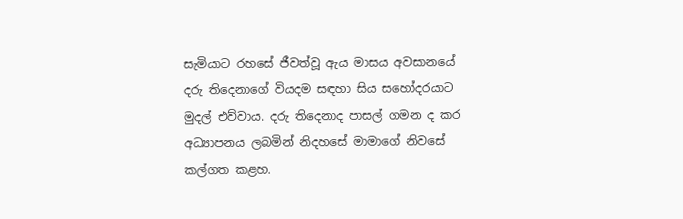සැමියාට රහසේ ජීවත්වූ ඇය මාසය අවසානයේ දරු තිදෙනාගේ වියදම සඳහා සිය සහෝදරයාට මුදල් එව්වාය. දරු තිදෙනාද පාසල් ගමන ද කර අධ්‍යාපනය ලබමින් නිදහසේ මාමාගේ නිවසේ කල්ගත කළහ.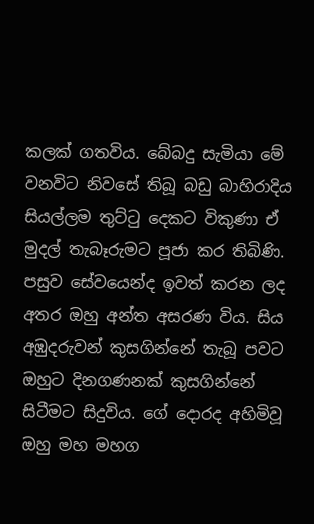කලක් ගතවිය. බේබදු සැමියා මේ වනවිට නිවසේ තිබූ බඩු බාහිරාදිය සියල්ලම තුට්ටු දෙකට විකුණා ඒ මුදල් තැබෑරුමට පූජා කර තිබිණි. පසුව සේවයෙන්ද ඉවත් කරන ලද අතර ඔහු අන්ත අසරණ විය. සිය අඹුදරුවන් කුසගින්නේ තැබූ පවට ඔහුට දිනගණනක් කුසගින්නේ සිටීමට සිදුවිය. ගේ දොරද අහිමිවූ ඔහු මහ මහග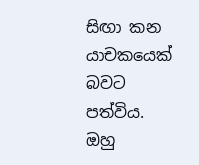සිඟා කන යාචකයෙක් බවට පත්විය. ඔහු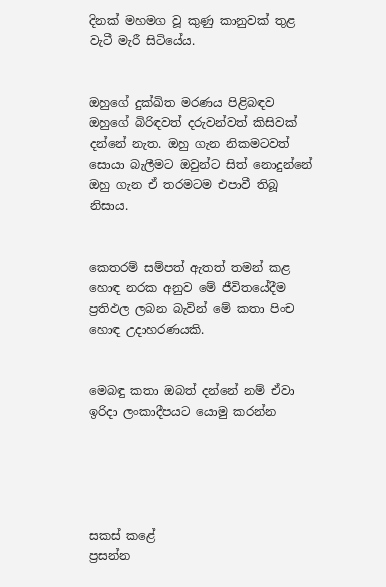දිනක් මහමග වූ කුණු කානුවක් තුළ වැටී මැරී සිටියේය.


ඔහුගේ දුක්ඛිත මරණය පිළිබඳව ඔහුගේ බිරිඳවත් දරුවන්වත් කිසිවක් දන්නේ නැත. ඔහු ගැන නිකමටවත් සොයා බැලීමට ඔවුන්ට සිත් නොදුන්නේ ඔහු ගැන ඒ තරමටම එපාවී තිබූ නිසාය.


කෙතරම් සම්පත් ඇතත් තමන් කළ හොඳ නරක අනුව මේ ජීවිතයේදීම ප්‍රතිඵල ලබන බැවින් මේ කතා පිංච හොඳ උදාහරණයකි.


මෙබඳු කතා ඔබත් දන්නේ නම් ඒවා ඉරිද‌ා ලංකාදීපයට යොමු කරන්න





සකස් කළේ
ප්‍රසන්න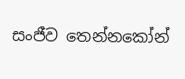සංජීව තෙන්නකෝන්